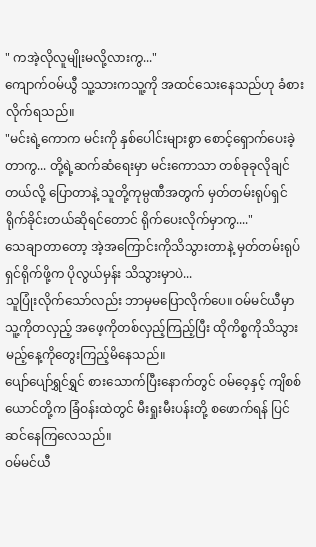" ကအဲ့လိုလူမျိုးမလို့လားကွ..."
ကျောက်ဝမ်ယွီ သူ့သားကသူ့ကို အထင်သေးနေသည်ဟု ခံစားလိုက်ရသည်။
"မင်းရဲ့ကောက မင်းကို နှစ်ပေါင်းများစွာ စောင့်ရှောက်ပေးခဲ့တာကွ... တို့ရဲ့ဆက်ဆံရေးမှာ မင်းကောသာ တစ်ခုခုလိုချင်တယ်လို့ ပြောတာနဲ့ သူတို့ကုမ္ပဏီအတွက် မှတ်တမ်းရုပ်ရှင်ရိုက်ခိုင်းတယ်ဆိုရင်တောင် ရိုက်ပေးလိုက်မှာကွ...."
သေချာတာတော့ အဲ့အကြောင်းကိုသိသွားတာနဲ့ မှတ်တမ်းရုပ်ရှင်ရိုက်ဖို့က ပိုလွယ်မှန်း သိသွားမှာပဲ...
သူပြုံးလိုက်သော်လည်း ဘာမှမပြောလိုက်ပေ။ ဝမ်မင်ယီမှာ သူ့ကိုတလှည့် အဖေ့ကိုတစ်လှည့်ကြည့်ပြီး ထိုကိစ္စကိုသိသွားမည့်နေ့ကိုတွေးကြည့်မိနေသည်။
ပျော်ပျော်ရွှင်ရွှင် စားသောက်ပြီးနောက်တွင် ဝမ်ဝေ့နှင့် ကျိစစ်ယောင်တို့က ခြံဝန်းထဲတွင် မီးရှုးမီးပန်းတို့ စဖောက်ရန် ပြင်ဆင်နေကြလေသည်။
ဝမ်မင်ယီ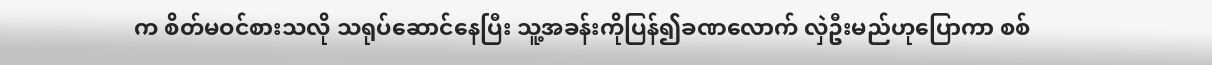က စိတ်မဝင်စားသလို သရုပ်ဆောင်နေပြီး သူ့အခန်းကိုပြန်၍ခဏလောက် လှဲဦးမည်ဟုပြောကာ စစ်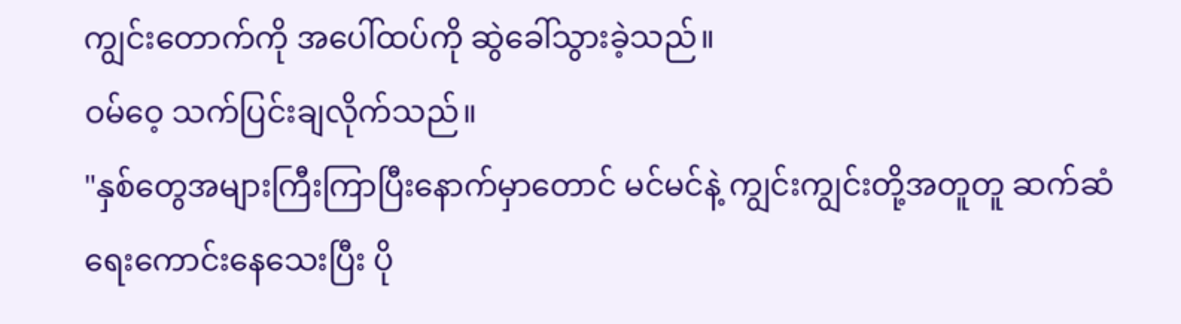ကျွင်းတောက်ကို အပေါ်ထပ်ကို ဆွဲခေါ်သွားခဲ့သည်။
ဝမ်ဝေ့ သက်ပြင်းချလိုက်သည်။
"နှစ်တွေအများကြီးကြာပြီးနောက်မှာတောင် မင်မင်နဲ့ ကျွင်းကျွင်းတို့အတူတူ ဆက်ဆံရေးကောင်းနေသေးပြီး ပို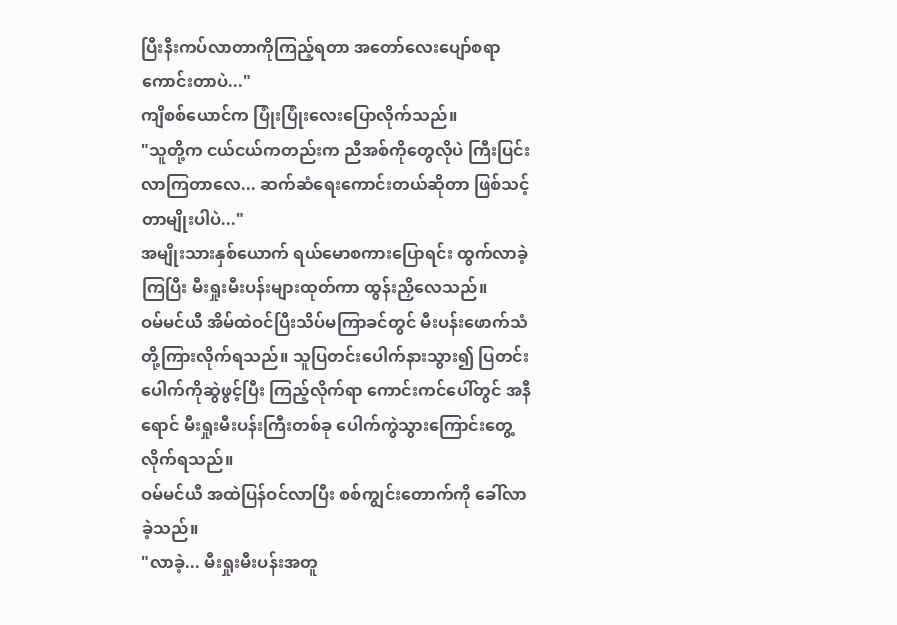ပြီးနီးကပ်လာတာကိုကြည့်ရတာ အတော်လေးပျော်စရာကောင်းတာပဲ..."
ကျိစစ်ယောင်က ပြုံးပြုံးလေးပြောလိုက်သည်။
"သူတို့က ငယ်ငယ်ကတည်းက ညီအစ်ကိုတွေလိုပဲ ကြီးပြင်းလာကြတာလေ... ဆက်ဆံရေးကောင်းတယ်ဆိုတာ ဖြစ်သင့်တာမျိုးပါပဲ..."
အမျိုးသားနှစ်ယောက် ရယ်မောစကားပြောရင်း ထွက်လာခဲ့ကြပြီး မီးရှုးမီးပန်းများထုတ်ကာ ထွန်းညှိလေသည်။
ဝမ်မင်ယီ အိမ်ထဲဝင်ပြီးသိပ်မကြာခင်တွင် မီးပန်းဖောက်သံတို့ကြားလိုက်ရသည်။ သူပြတင်းပေါက်နားသွား၍ ပြတင်းပေါက်ကိုဆွဲဖွင့်ပြီး ကြည့်လိုက်ရာ ကောင်းကင်ပေါ်တွင် အနီရောင် မီးရှုးမီးပန်းကြီးတစ်ခု ပေါက်ကွဲသွားကြောင်းတွေ့လိုက်ရသည်။
ဝမ်မင်ယီ အထဲပြန်ဝင်လာပြီး စစ်ကျွင်းတောက်ကို ခေါ်လာခဲ့သည်။
"လာခဲ့... မီးရှုးမီးပန်းအတူ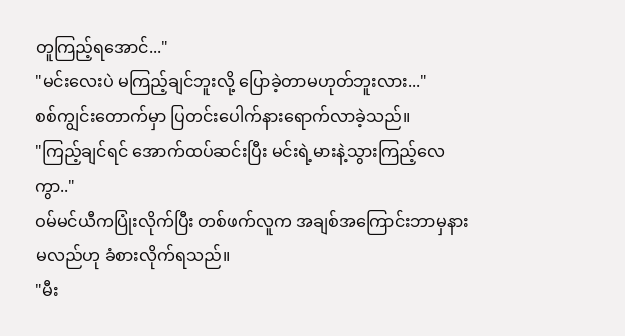တူကြည့်ရအောင်..."
"မင်းလေးပဲ မကြည့်ချင်ဘူးလို့ ပြောခဲ့တာမဟုတ်ဘူးလား..."
စစ်ကျွင်းတောက်မှာ ပြတင်းပေါက်နားရောက်လာခဲ့သည်။
"ကြည့်ချင်ရင် အောက်ထပ်ဆင်းပြီး မင်းရဲ့မားနဲ့သွားကြည့်လေကွာ.."
ဝမ်မင်ယီကပြုံးလိုက်ပြီး တစ်ဖက်လူက အချစ်အကြောင်းဘာမှနားမလည်ဟု ခံစားလိုက်ရသည်။
"မီး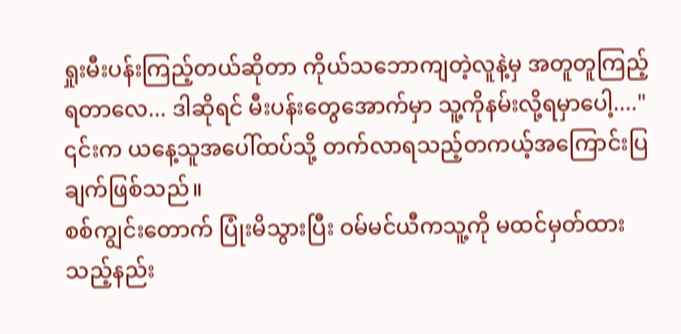ရှုးမီးပန်းကြည့်တယ်ဆိုတာ ကိုယ်သဘောကျတဲ့လူနဲ့မှ အတူတူကြည့်ရတာလေ... ဒါဆိုရင် မီးပန်းတွေအောက်မှာ သူ့ကိုနမ်းလို့ရမှာပေါ့...."
၎င်းက ယနေ့သူအပေါ်ထပ်သို့ တက်လာရသည့်တကယ့်အကြောင်းပြချက်ဖြစ်သည်။
စစ်ကျွင်းတောက် ပြုံးမိသွားပြီး ဝမ်မင်ယီကသူ့ကို မထင်မှတ်ထားသည့်နည်း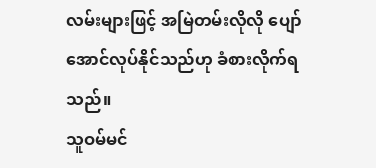လမ်းများဖြင့် အမြဲတမ်းလိုလို ပျော်အောင်လုပ်နိုင်သည်ဟု ခံစားလိုက်ရသည်။
သူဝမ်မင်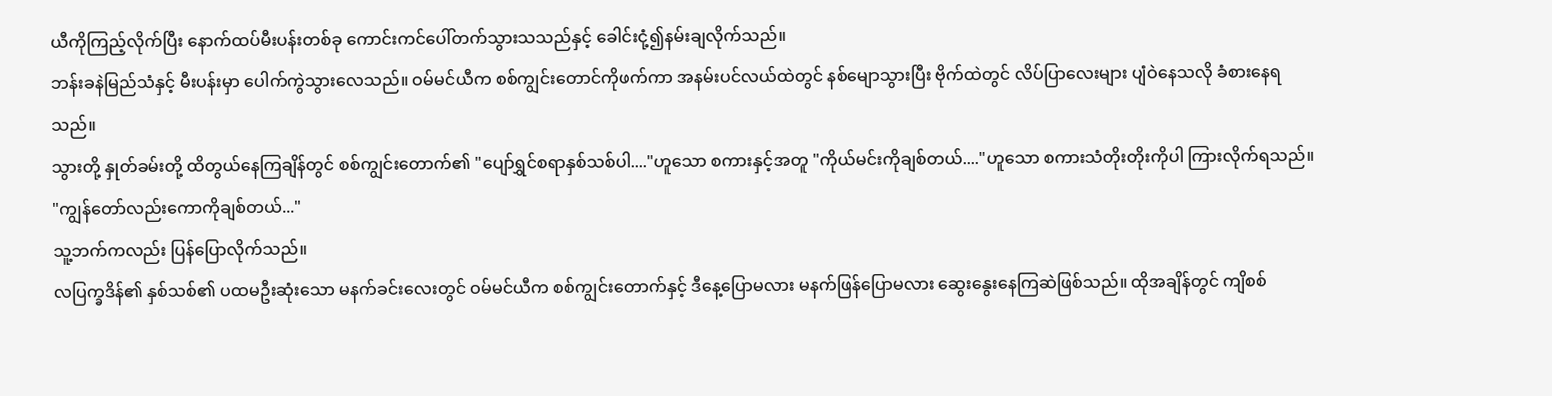ယီကိုကြည့်လိုက်ပြီး နောက်ထပ်မီးပန်းတစ်ခု ကောင်းကင်ပေါ်တက်သွားသသည်နှင့် ခေါင်းငုံ့၍နမ်းချလိုက်သည်။
ဘန်းခနဲမြည်သံနှင့် မီးပန်းမှာ ပေါက်ကွဲသွားလေသည်။ ဝမ်မင်ယီက စစ်ကျွင်းတောင်ကိုဖက်ကာ အနမ်းပင်လယ်ထဲတွင် နစ်မျောသွားပြီး ဗိုက်ထဲတွင် လိပ်ပြာလေးများ ပျံဝဲနေသလို ခံစားနေရသည်။
သွားတို့ နှုတ်ခမ်းတို့ ထိတွယ်နေကြချိန်တွင် စစ်ကျွင်းတောက်၏ "ပျော်ရွှင်စရာနှစ်သစ်ပါ...."ဟူသော စကားနှင့်အတူ "ကိုယ်မင်းကိုချစ်တယ်...."ဟူသော စကားသံတိုးတိုးကိုပါ ကြားလိုက်ရသည်။
"ကျွန်တော်လည်းကောကိုချစ်တယ်..."
သူ့ဘက်ကလည်း ပြန်ပြောလိုက်သည်။
လပြက္ခဒိန်၏ နှစ်သစ်၏ ပထမဦးဆုံးသော မနက်ခင်းလေးတွင် ဝမ်မင်ယီက စစ်ကျွင်းတောက်နှင့် ဒီနေ့ပြောမလား မနက်ဖြန်ပြောမလား ဆွေးနွေးနေကြဆဲဖြစ်သည်။ ထိုအချိန်တွင် ကျိစစ်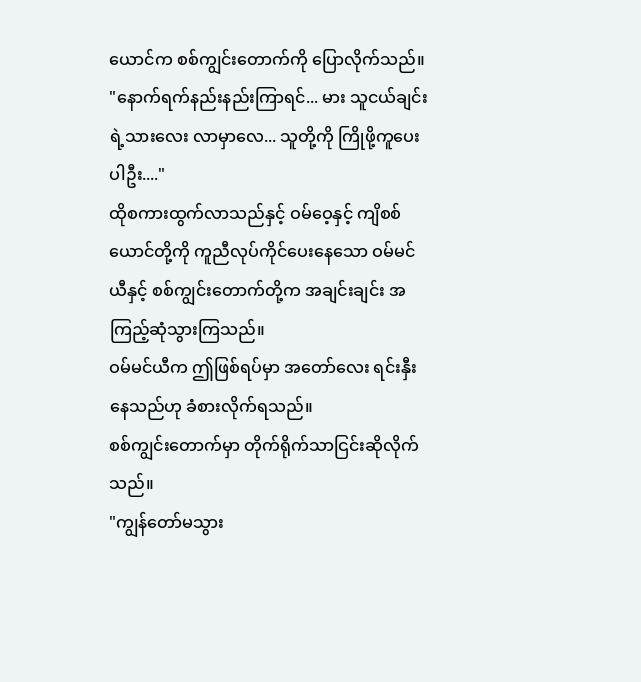ယောင်က စစ်ကျွင်းတောက်ကို ပြောလိုက်သည်။
"နောက်ရက်နည်းနည်းကြာရင်... မား သူငယ်ချင်းရဲ့သားလေး လာမှာလေ... သူတို့ကို ကြိုဖို့ကူပေးပါဦး...."
ထိုစကားထွက်လာသည်နှင့် ဝမ်ဝေ့နှင့် ကျိစစ်ယောင်တို့ကို ကူညီလုပ်ကိုင်ပေးနေသော ဝမ်မင်ယီနှင့် စစ်ကျွင်းတောက်တို့က အချင်းချင်း အကြည့်ဆုံသွားကြသည်။
ဝမ်မင်ယီက ဤဖြစ်ရပ်မှာ အတော်လေး ရင်းနှီးနေသည်ဟု ခံစားလိုက်ရသည်။
စစ်ကျွင်းတောက်မှာ တိုက်ရိုက်သာငြင်းဆိုလိုက်သည်။
"ကျွန်တော်မသွား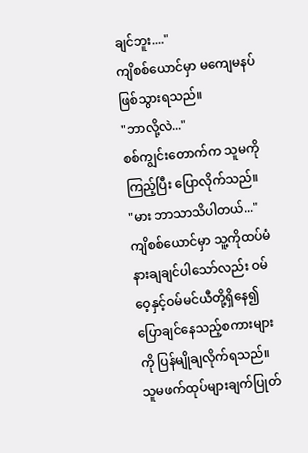ချင်ဘူး...."
ကျိစစ်ယောင်မှာ မကျေမနပ်ဖြစ်သွားရသည်။
"ဘာလို့လဲ..."
စစ်ကျွင်းတောက်က သူမကိုကြည့်ပြီး ပြောလိုက်သည်။
"မား ဘာသာသိပါတယ်..."
ကျိစစ်ယောင်မှာ သူ့ကိုထပ်မံနားချချင်ပါသော်လည်း ဝမ်ဝေ့နှင့်ဝမ်မင်ယီတို့ရှိနေ၍ ပြောချင်နေသည့်စကားများကို ပြန်မျိုချလိုက်ရသည်။
သူမဖက်ထုပ်များချက်ပြုတ်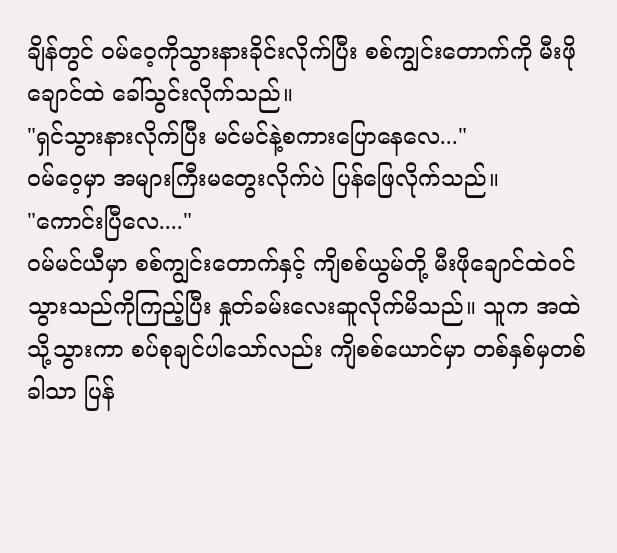ချိန်တွင် ဝမ်ဝေ့ကိုသွားနားခိုင်းလိုက်ပြီး စစ်ကျွင်းတောက်ကို မီးဖိုချောင်ထဲ ခေါ်သွင်းလိုက်သည်။
"ရှင်သွားနားလိုက်ပြီး မင်မင်နဲ့စကားပြောနေလေ..."
ဝမ်ဝေ့မှာ အများကြီးမတွေးလိုက်ပဲ ပြန်ဖြေလိုက်သည်။
"ကောင်းပြီလေ...."
ဝမ်မင်ယီမှာ စစ်ကျွင်းတောက်နှင့် ကျိစစ်ယွမ်တို့ မီးဖိုချောင်ထဲဝင်သွားသည်ကိုကြည့်ပြီး နှုတ်ခမ်းလေးဆူလိုက်မိသည်။ သူက အထဲသို့သွားကာ စပ်စုချင်ပါသော်လည်း ကျိစစ်ယောင်မှာ တစ်နှစ်မှတစ်ခါသာ ပြန်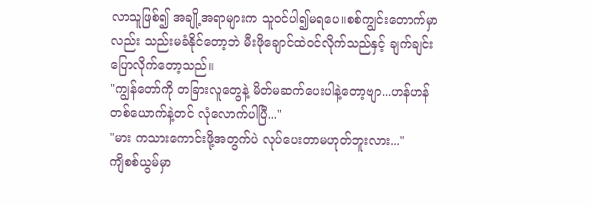လာသူဖြစ်၍ အချို့အရာများက သူဝင်ပါ၍မရပေ။စစ်ကျွင်းတောက်မှာလည်း သည်းမခံနိုင်တော့ဘဲ မီးဖိုချောင်ထဲဝင်လိုက်သည်နှင့် ချက်ချင်းပြောလိုက်တော့သည်။
"ကျွန်တော်ကို တခြားလူတွေနဲ့ မိတ်မဆက်ပေးပါနဲ့တော့ဗျာ...ဟန်ဟန်တစ်ယောက်နဲ့တင် လုံလောက်ပါပြီ..."
"မား ကသားကောင်းဖို့အတွက်ပဲ လုပ်ပေးတာမဟုတ်ဘူးလား..."
ကျိစစ်ယွမ်မှာ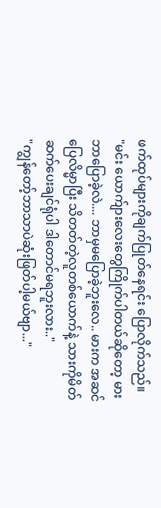ဖက်ထုပ်များကိုချက်ပြုတ်နေရင်း ပြောလိုက်သည်။
"မင်း ယောက်ျားလေးတွေကြိုက်ပါတယ်ဆိုတော့ မား ဘာပြောခဲ့လဲ.... ဘာမှမပြောခဲ့ဘူးလေ.. မားက အဆင်ပြေလိမ္မာပြီး သိတတ်တဲ့လူတစ်ယောက်နဲ့ သားကိုမိတ်ဆက်ပေးချင်ရုံပါ ဒါတောင်မရဘူးလား.."
"ကျွန်တော့်ဘာသာပဲဆုံးဖြတ်ပါ့မယ်ဗျာ..."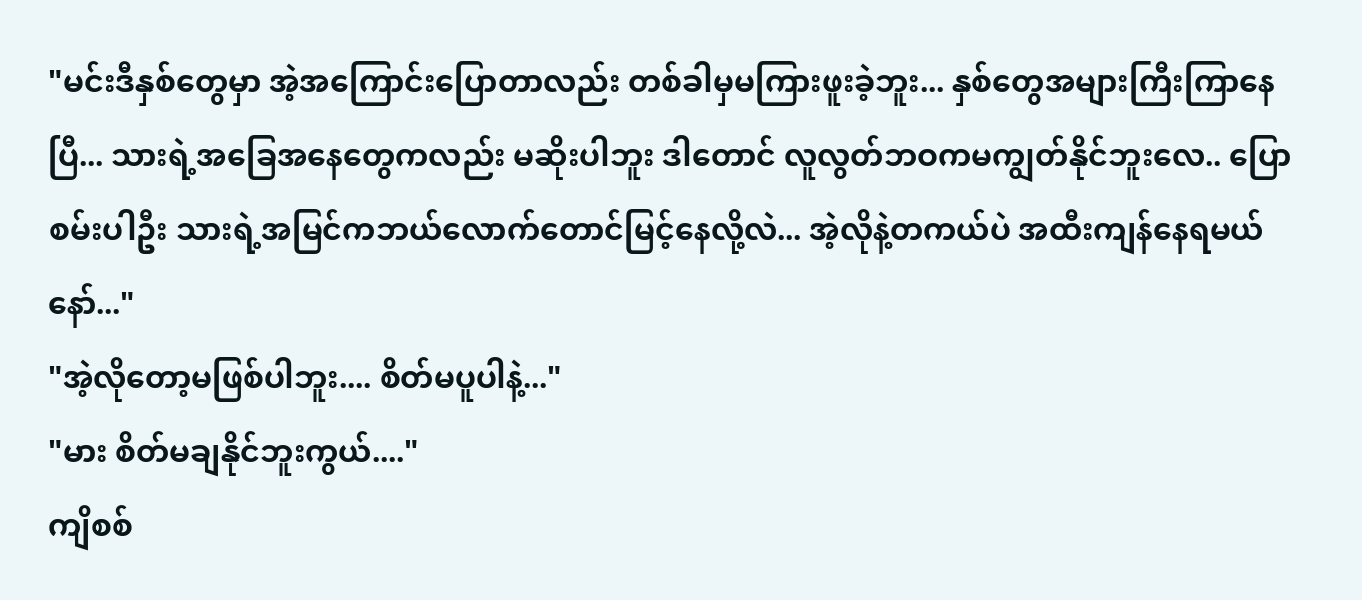"မင်းဒီနှစ်တွေမှာ အဲ့အကြောင်းပြောတာလည်း တစ်ခါမှမကြားဖူးခဲ့ဘူး... နှစ်တွေအများကြီးကြာနေပြီ... သားရဲ့အခြေအနေတွေကလည်း မဆိုးပါဘူး ဒါတောင် လူလွတ်ဘဝကမကျွတ်နိုင်ဘူးလေ.. ပြောစမ်းပါဦး သားရဲ့အမြင်ကဘယ်လောက်တောင်မြင့်နေလို့လဲ... အဲ့လိုနဲ့တကယ်ပဲ အထီးကျန်နေရမယ်နော်..."
"အဲ့လိုတော့မဖြစ်ပါဘူး.... စိတ်မပူပါနဲ့..."
"မား စိတ်မချနိုင်ဘူးကွယ်...."
ကျိစစ်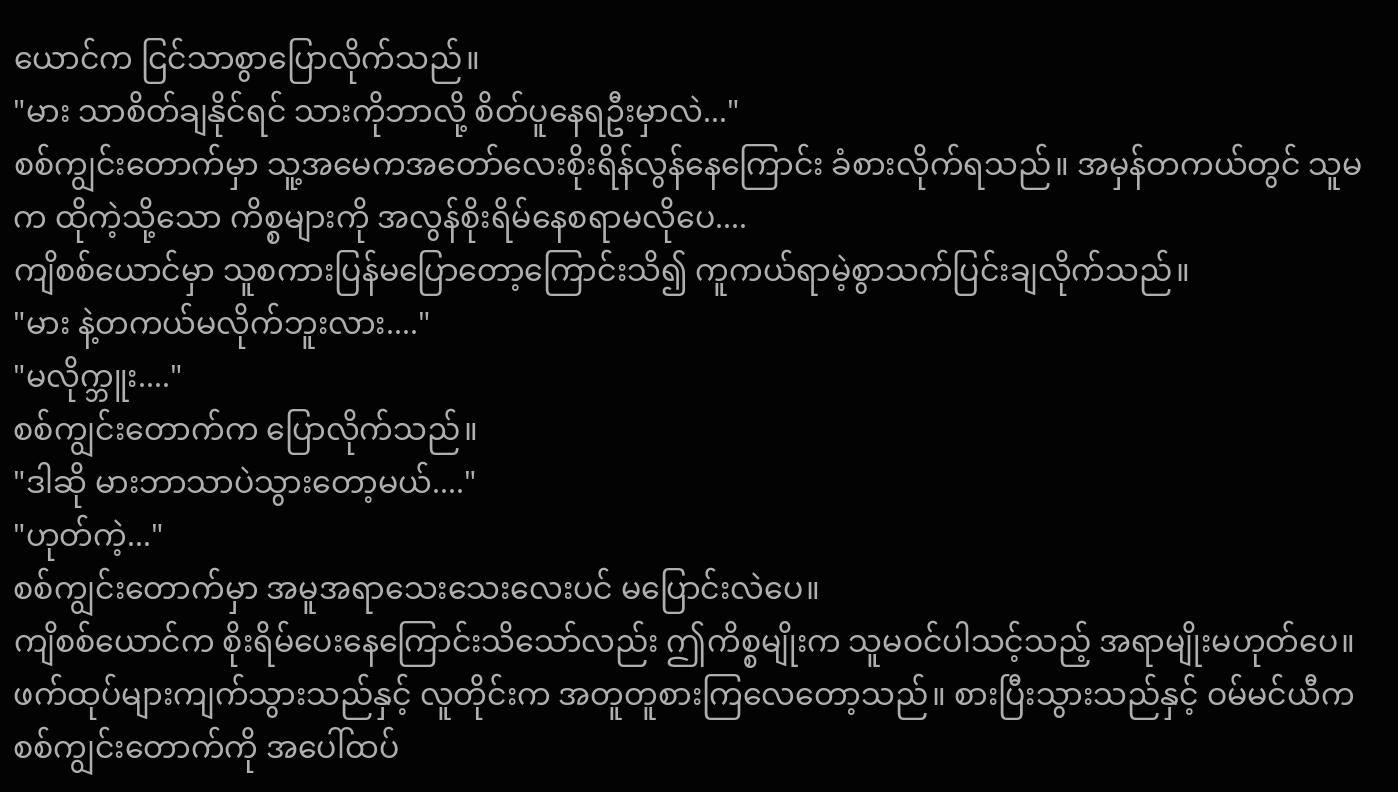ယောင်က ငြင်သာစွာပြောလိုက်သည်။
"မား သာစိတ်ချနိုင်ရင် သားကိုဘာလို့ စိတ်ပူနေရဦးမှာလဲ..."
စစ်ကျွင်းတောက်မှာ သူ့အမေကအတော်လေးစိုးရိန်လွန်နေကြောင်း ခံစားလိုက်ရသည်။ အမှန်တကယ်တွင် သူမက ထိုကဲ့သို့သော ကိစ္စများကို အလွန်စိုးရိမ်နေစရာမလိုပေ....
ကျိစစ်ယောင်မှာ သူစကားပြန်မပြောတော့ကြောင်းသိ၍ ကူကယ်ရာမဲ့စွာသက်ပြင်းချလိုက်သည်။
"မား နဲ့တကယ်မလိုက်ဘူးလား...."
"မလိုက္ဘူး...."
စစ်ကျွင်းတောက်က ပြောလိုက်သည်။
"ဒါဆို မားဘာသာပဲသွားတော့မယ်...."
"ဟုတ်ကဲ့..."
စစ်ကျွင်းတောက်မှာ အမူအရာသေးသေးလေးပင် မပြောင်းလဲပေ။
ကျိစစ်ယောင်က စိုးရိမ်ပေးနေကြောင်းသိသော်လည်း ဤကိစ္စမျိုးက သူမဝင်ပါသင့်သည့် အရာမျိုးမဟုတ်ပေ။
ဖက်ထုပ်များကျက်သွားသည်နှင့် လူတိုင်းက အတူတူစားကြလေတော့သည်။ စားပြီးသွားသည်နှင့် ဝမ်မင်ယီက စစ်ကျွင်းတောက်ကို အပေါ်ထပ်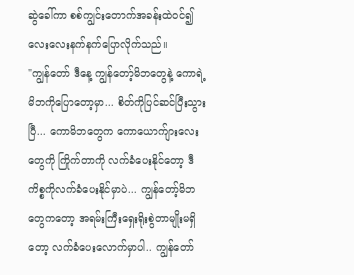ဆွဲခေါ်ကာ စစ်ကျွင်းတောက်အခန်းထဲဝင်၍ လေးလေးနက်နက်ပြောလိုက်သည်။
"ကျွန်တော် ဒီနေ့ ကျွန်တော့်မိဘတွေနဲ့ ကောရဲ့ မိဘကိုပြောတော့မှာ... စိတ်ကိုပြင်ဆင်ပြီးသွားပြီ... ကောမိဘတွေက ကောယောက်ျားလေးတွေကို ကြိုက်တာကို လက်ခံပေးနိုင်တော့ ဒီကိစ္စကိုလက်ခံပေးနိုင်မှာပဲ... ကျွန်တော့်မိဘတွေကတော့ အရမ်းကြီးရှေးရိုးစွဲတာမျိုးမရှိတော့ လက်ခံပေးလောက်မှာပါ.. ကျွန်တော်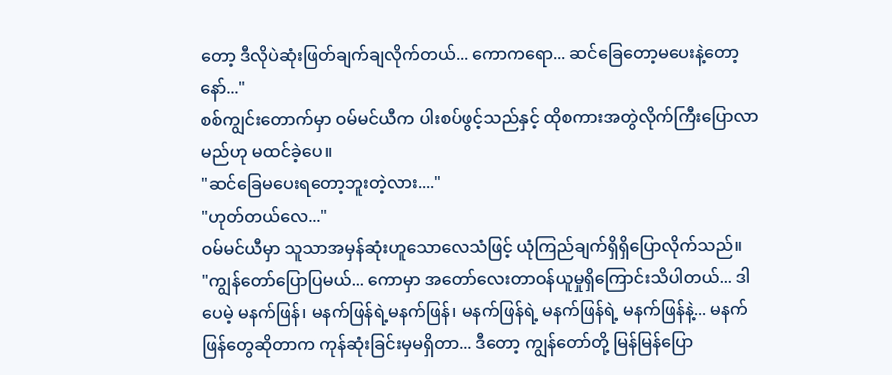တော့ ဒီလိုပဲဆုံးဖြတ်ချက်ချလိုက်တယ်... ကောကရော... ဆင်ခြေတော့မပေးနဲ့တော့နော်..."
စစ်ကျွင်းတောက်မှာ ဝမ်မင်ယီက ပါးစပ်ဖွင့်သည်နှင့် ထိုစကားအတွဲလိုက်ကြီးပြောလာမည်ဟု မထင်ခဲ့ပေ။
"ဆင်ခြေမပေးရတော့ဘူးတဲ့လား...."
"ဟုတ်တယ်လေ..."
ဝမ်မင်ယီမှာ သူသာအမှန်ဆုံးဟူသောလေသံဖြင့် ယုံကြည်ချက်ရှိရှိပြောလိုက်သည်။
"ကျွန်တော်ပြောပြမယ်... ကောမှာ အတော်လေးတာဝန်ယူမှုရှိကြောင်းသိပါတယ်... ဒါပေမဲ့ မနက်ဖြန်၊ မနက်ဖြန်ရဲ့မနက်ဖြန်၊ မနက်ဖြန်ရဲ့ မနက်ဖြန်ရဲ့ မနက်ဖြန်နဲ့... မနက်ဖြန်တွေဆိုတာက ကုန်ဆုံးခြင်းမှမရှိတာ... ဒီတော့ ကျွန်တော်တို့ မြန်မြန်ပြော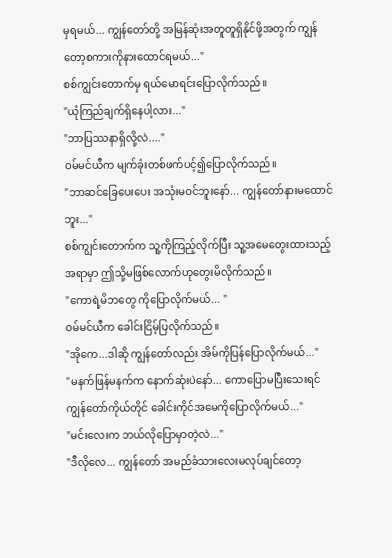မှရမယ်... ကျွန်တော်တို့ အမြန်ဆုံးအတူတူရှိနိုင်ဖို့အတွက် ကျွန်တော့စကားကိုနားထောင်ရမယ်..."
စစ်ကျွင်းတောက်မှ ရယ်မောရင်းပြောလိုက်သည်။
"ယုံကြည်ချက်ရှိနေပါ့လား..."
"ဘာပြဿနာရှိလို့လဲ...."
ဝမ်မင်ယီက မျက်ခုံးတစ်ဖက်ပင့်၍ပြောလိုက်သည်။
"ဘာဆင်ခြေပေးပေး အသုံးမဝင်ဘူးနော်... ကျွန်တော်နားမထောင်ဘူး..."
စစ်ကျွင်းတောက်က သူ့ကိုကြည့်လိုက်ပြီး သူ့အမေတွေးထားသည့်အရာမှာ ဤသို့မဖြစ်လောက်ဟုတွေးမိလိုက်သည်။
"ကောရဲ့မိဘတွေ ကိုပြောလိုက်မယ်... "
ဝမ်မင်ယီက ခေါင်းငြိမ့်ပြလိုက်သည်။
"အိုကေ...ဒါဆို ကျွန်တော်လည်း အိမ်ကိုပြန်ပြောလိုက်မယ်..."
"မနက်ဖြန်မနက်က နောက်ဆုံးပဲနော်... ကောပြောမပြီးသေးရင် ကျွန်တော်ကိုယ်တိုင် ခေါင်းကိုင်အမေကိုပြောလိုက်မယ်..."
"မင်းလေးက ဘယ်လိုပြောမှာတဲ့လဲ..."
"ဒီလိုလေ... ကျွန်တော် အမည်ခံသားလေးမလုပ်ချင်တော့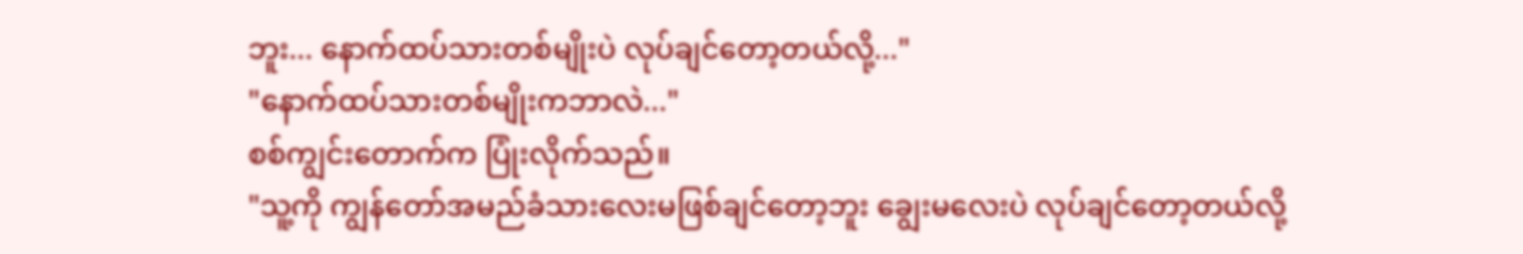ဘူး... နောက်ထပ်သားတစ်မျိုးပဲ လုပ်ချင်တော့တယ်လို့..."
"နောက်ထပ်သားတစ်မျိုးကဘာလဲ..."
စစ်ကျွင်းတောက်က ပြုံးလိုက်သည်။
"သူ့ကို ကျွန်တော်အမည်ခံသားလေးမဖြစ်ချင်တော့ဘူး ချွေးမလေးပဲ လုပ်ချင်တော့တယ်လို့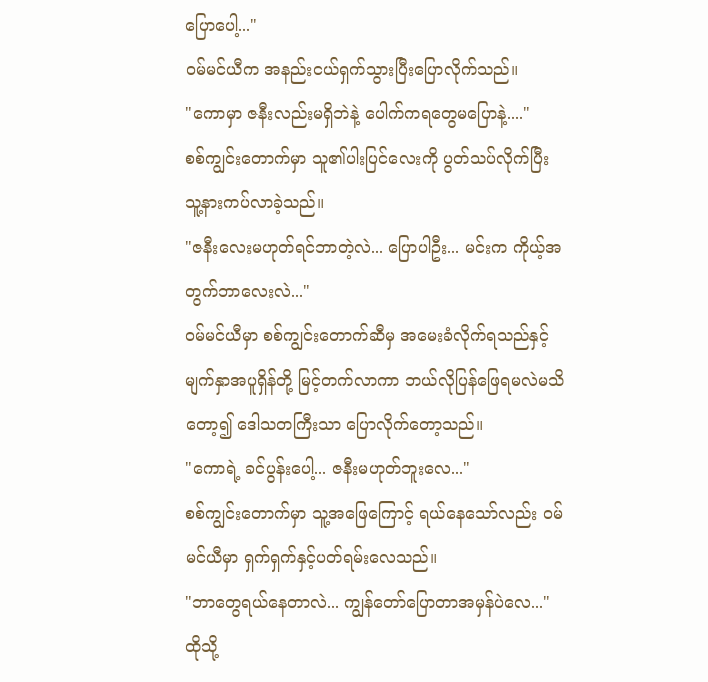ပြောပေါ့..."
ဝမ်မင်ယီက အနည်းငယ်ရှက်သွားပြီးပြောလိုက်သည်။
"ကောမှာ ဇနီးလည်းမရှိဘဲနဲ့ ပေါက်ကရတွေမပြောနဲ့...."
စစ်ကျွင်းတောက်မှာ သူ၏ပါးပြင်လေးကို ပွတ်သပ်လိုက်ပြီး သူ့နားကပ်လာခဲ့သည်။
"ဇနီးလေးမဟုတ်ရင်ဘာတဲ့လဲ... ပြောပါဦး... မင်းက ကိုယ့်အတွက်ဘာလေးလဲ..."
ဝမ်မင်ယီမှာ စစ်ကျွင်းတောက်ဆီမှ အမေးခံလိုက်ရသည်နှင့် မျက်နှာအပူရှိန်တို့ မြင့်တက်လာကာ ဘယ်လိုပြန်ဖြေရမလဲမသိတော့၍ ဒေါသတကြီးသာ ပြောလိုက်တော့သည်။
"ကောရဲ့ ခင်ပွန်းပေါ့... ဇနီးမဟုတ်ဘူးလေ..."
စစ်ကျွင်းတောက်မှာ သူ့အဖြေကြောင့် ရယ်နေသော်လည်း ဝမ်မင်ယီမှာ ရှက်ရှက်နှင့်ပတ်ရမ်းလေသည်။
"ဘာတွေရယ်နေတာလဲ... ကျွန်တော်ပြောတာအမှန်ပဲလေ..."
ထိုသို့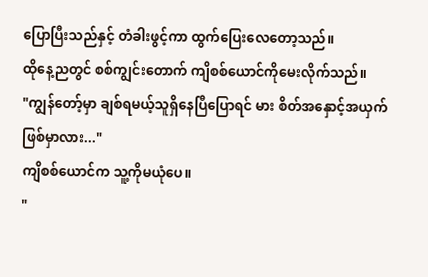ပြောပြီးသည်နှင့် တံခါးဖွင့်ကာ ထွက်ပြေးလေတော့သည်။
ထိုနေ့ညတွင် စစ်ကျွင်းတောက် ကျိစစ်ယောင်ကိုမေးလိုက်သည်။
"ကျွန်တော့်မှာ ချစ်ရမယ့်သူရှိနေပြီပြောရင် မား စိတ်အနှောင့်အယှက်ဖြစ်မှာလား..."
ကျိစစ်ယောင်က သူ့ကိုမယုံပေ။
"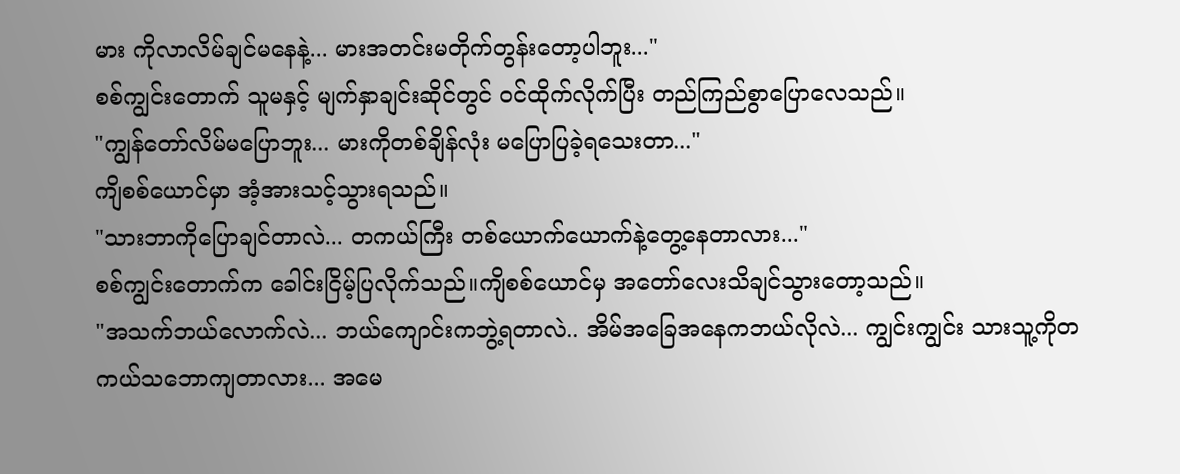မား ကိုလာလိမ်ချင်မနေနဲ့... မားအတင်းမတိုက်တွန်းတော့ပါဘူး..."
စစ်ကျွင်းတောက် သူမနှင့် မျက်နှာချင်းဆိုင်တွင် ဝင်ထိုက်လိုက်ပြီး တည်ကြည်စွာပြောလေသည်။
"ကျွန်တော်လိမ်မပြောဘူး... မားကိုတစ်ချိန်လုံး မပြောပြခဲ့ရသေးတာ..."
ကျိစစ်ယောင်မှာ အံ့အားသင့်သွားရသည်။
"သားဘာကိုပြောချင်တာလဲ... တကယ်ကြီး တစ်ယောက်ယောက်နဲ့တွေ့နေတာလား..."
စစ်ကျွင်းတောက်က ခေါင်းငြိမ့်ပြလိုက်သည်။ကျိစစ်ယောင်မှ အတော်လေးသိချင်သွားတော့သည်။
"အသက်ဘယ်လောက်လဲ... ဘယ်ကျောင်းကဘွဲ့ရတာလဲ.. အိမ်အခြေအနေကဘယ်လိုလဲ... ကျွင်းကျွင်း သားသူ့ကိုတကယ်သဘောကျတာလား... အမေ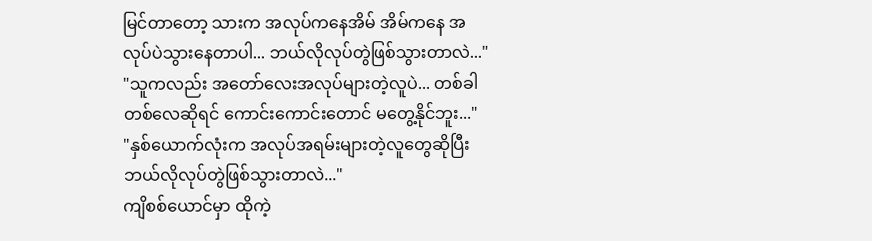မြင်တာတော့ သားက အလုပ်ကနေအိမ် အိမ်ကနေ အလုပ်ပဲသွားနေတာပါ... ဘယ်လိုလုပ်တွဲဖြစ်သွားတာလဲ..."
"သူကလည်း အတော်လေးအလုပ်များတဲ့လူပဲ... တစ်ခါတစ်လေဆိုရင် ကောင်းကောင်းတောင် မတွေ့နိုင်ဘူး..."
"နှစ်ယောက်လုံးက အလုပ်အရမ်းများတဲ့လူတွေဆိုပြီး ဘယ်လိုလုပ်တွဲဖြစ်သွားတာလဲ..."
ကျိစစ်ယောင်မှာ ထိုကဲ့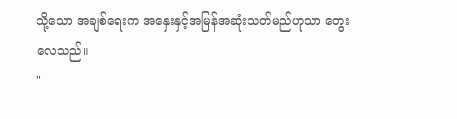သို့သော အချစ်ရေးက အနှေးနှင့်အမြန်အဆုံးသတ်မည်ဟုသာ တွေးလေသည်။
"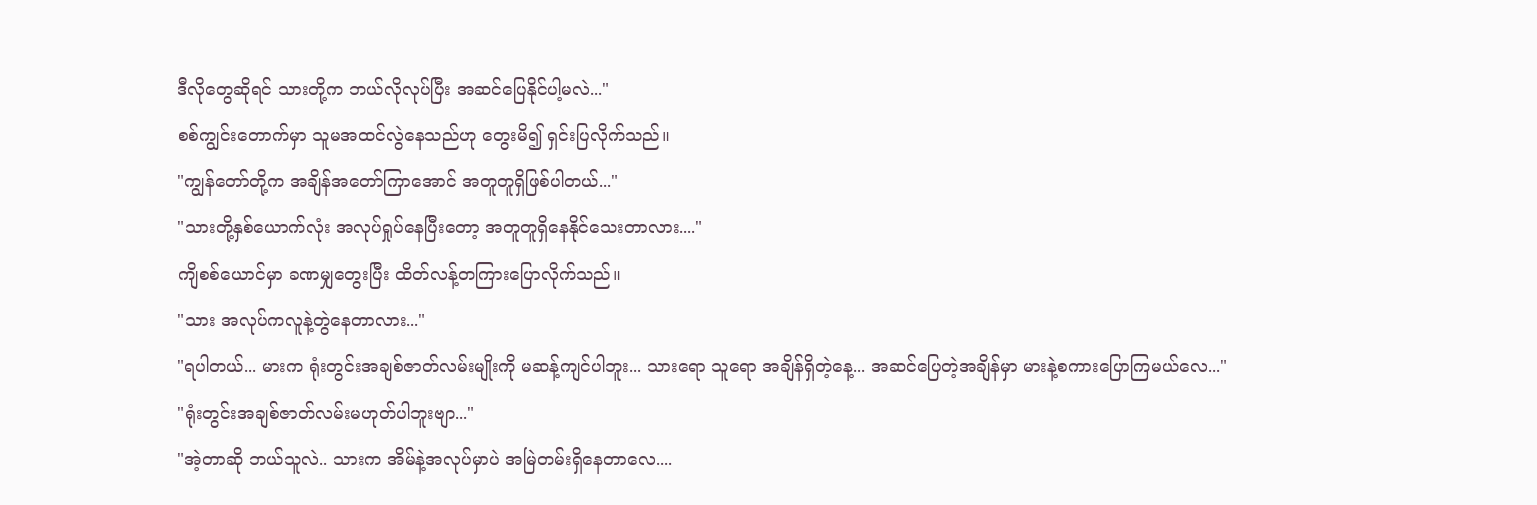ဒီလိုတွေဆိုရင် သားတို့က ဘယ်လိုလုပ်ပြီး အဆင်ပြေနိုင်ပါ့မလဲ..."
စစ်ကျွင်းတောက်မှာ သူမအထင်လွဲနေသည်ဟု တွေးမိ၍ ရှင်းပြလိုက်သည်။
"ကျွန်တော်တို့က အချိန်အတော်ကြာအောင် အတူတူရှိဖြစ်ပါတယ်..."
"သားတို့နှစ်ယောက်လုံး အလုပ်ရှုပ်နေပြီးတော့ အတူတူရှိနေနိုင်သေးတာလား...."
ကျိစစ်ယောင်မှာ ခဏမျှတွေးပြီး ထိတ်လန့်တကြားပြောလိုက်သည်။
"သား အလုပ်ကလူနဲ့တွဲနေတာလား..."
"ရပါတယ်... မားက ရုံးတွင်းအချစ်ဇာတ်လမ်းမျိုးကို မဆန့်ကျင်ပါဘူး... သားရော သူရော အချိန်ရှိတဲ့နေ့... အဆင်ပြေတဲ့အချိန်မှာ မားနဲ့စကားပြောကြမယ်လေ..."
"ရုံးတွင်းအချစ်ဇာတ်လမ်းမဟုတ်ပါဘူးဗျာ..."
"အဲ့တာဆို ဘယ်သူလဲ.. သားက အိမ်နဲ့အလုပ်မှာပဲ အမြဲတမ်းရှိနေတာလေ....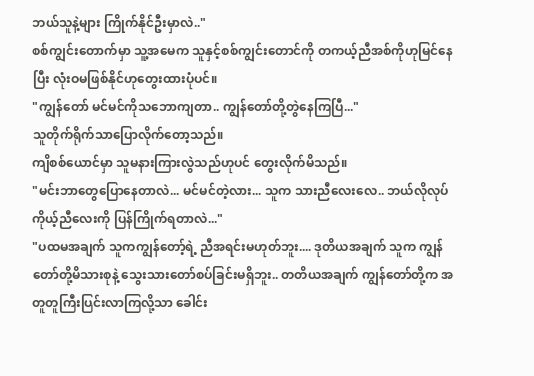ဘယ်သူနဲ့များ ကြိုက်နိုင်ဦးမှာလဲ.."
စစ်ကျွင်းတောက်မှာ သူ့အမေက သူနှင့်စစ်ကျွင်းတောင်ကို တကယ့်ညီအစ်ကိုဟုမြင်နေပြီး လုံးဝမဖြစ်နိုင်ဟုတွေးထားပုံပင်။
"ကျွန်တော် မင်မင်ကိုသဘောကျတာ.. ကျွန်တော်တို့တွဲနေကြပြီ..."
သူတိုက်ရိုက်သာပြောလိုက်တော့သည်။
ကျိစစ်ယောင်မှာ သူမနားကြားလွဲသည်ဟုပင် တွေးလိုက်မိသည်။
"မင်းဘာတွေပြောနေတာလဲ... မင်မင်တဲ့လား... သူက သားညီလေးလေ.. ဘယ်လိုလုပ်ကိုယ့်ညီလေးကို ပြန်ကြိုက်ရတာလဲ..."
"ပထမအချက် သူကကျွန်တော့်ရဲ့ ညီအရင်းမဟုတ်ဘူး.... ဒုတိယအချက် သူက ကျွန်တော်တို့မိသားစုနဲ့ သွေးသားတော်စပ်ခြင်းမရှိဘူး.. တတိယအချက် ကျွန်တော်တို့က အတူတူကြီးပြင်းလာကြလို့သာ ခေါင်း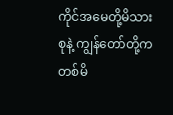ကိုင်အမေတို့မိသားစုနဲ့ ကျွန်တော်တို့က တစ်မိ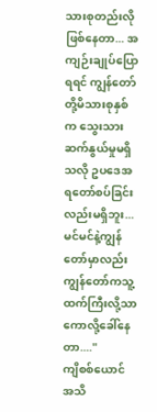သားစုတည်းလိုဖြစ်နေတာ... အကျဉ်းချုပ်ပြောရရင် ကျွန်တော်တို့မိသားစုနှစ်က သွေးသားဆက်နွယ်မှုမရှိသလို ဥပဒေအရတော်စပ်ခြင်းလည်းမရှိဘူး... မင်မင်နဲ့ကျွန်တော်မှာလည်း ကျွန်တော်ကသူ့ထက်ကြီးလို့သာ ကောလို့ခေါ်နေတာ...."
ကျိစစ်ယောင် အသိ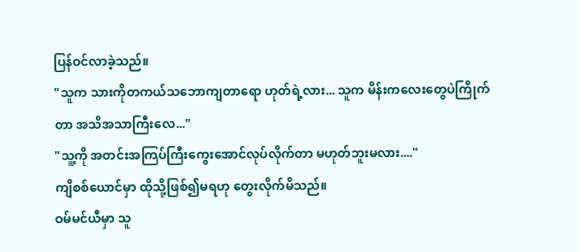ပြန်ဝင်လာခဲ့သည်။
"သူက သားကိုတကယ်သဘောကျတာရော ဟုတ်ရဲ့လား... သူက မိန်းကလေးတွေပဲကြိုက်တာ အသိအသာကြီးလေ..."
"သူ့ကို အတင်းအကြပ်ကြီးကွေးအောင်လုပ်လိုက်တာ မဟုတ်ဘူးမလား...."
ကျိစစ်ယောင်မှာ ထိုသို့ဖြစ်၍မရဟု တွေးလိုက်မိသည်။
ဝမ်မင်ယီမှာ သူ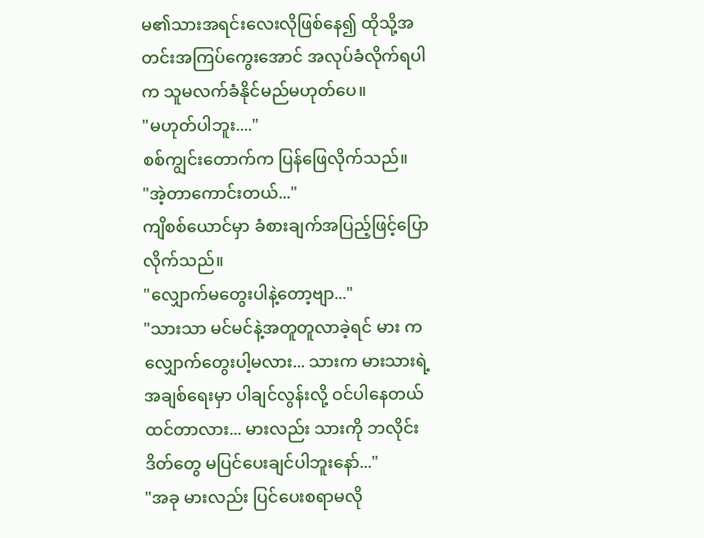မ၏သားအရင်းလေးလိုဖြစ်နေ၍ ထိုသို့အတင်းအကြပ်ကွေးအောင် အလုပ်ခံလိုက်ရပါက သူမလက်ခံနိုင်မည်မဟုတ်ပေ။
"မဟုတ်ပါဘူး...."
စစ်ကျွင်းတောက်က ပြန်ဖြေလိုက်သည်။
"အဲ့တာကောင်းတယ်..."
ကျိစစ်ယောင်မှာ ခံစားချက်အပြည့်ဖြင့်ပြောလိုက်သည်။
"လျှောက်မတွေးပါနဲ့တော့ဗျာ..."
"သားသာ မင်မင်နဲ့အတူတူလာခဲ့ရင် မား က လျှောက်တွေးပါ့မလား... သားက မားသားရဲ့အချစ်ရေးမှာ ပါချင်လွန်းလို့ ဝင်ပါနေတယ်ထင်တာလား... မားလည်း သားကို ဘလိုင်းဒိတ်တွေ မပြင်ပေးချင်ပါဘူးနော်..."
"အခု မားလည်း ပြင်ပေးစရာမလို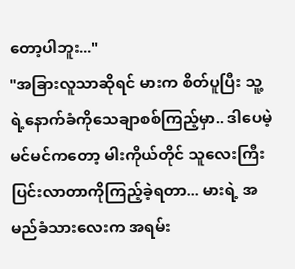တော့ပါဘူး..."
"အခြားလူသာဆိုရင် မားက စိတ်ပူပြီး သူ့ရဲ့နောက်ခံကိုသေချာစစ်ကြည့်မှာ.. ဒါပေမဲ့ မင်မင်ကတော့ မါးကိုယ်တိုင် သူလေးကြီးပြင်းလာတာကိုကြည့်ခဲ့ရတာ... မားရဲ့ အမည်ခံသားလေးက အရမ်း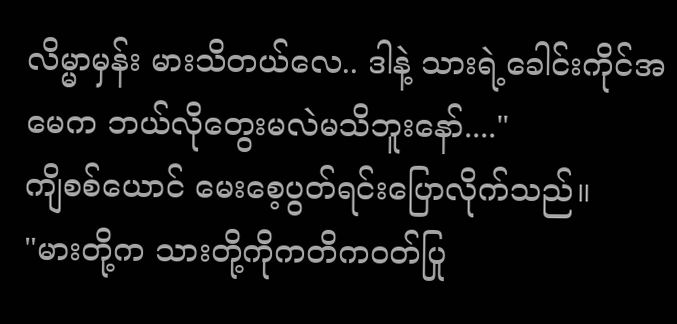လိမ္မာမှန်း မားသိတယ်လေ.. ဒါနဲ့ သားရဲ့ခေါင်းကိုင်အမေက ဘယ်လိုတွေးမလဲမသိဘူးနော်...."
ကျိစစ်ယောင် မေးစေ့ပွတ်ရင်းပြောလိုက်သည်။
"မားတို့က သားတို့ကိုကတိကဝတ်ပြု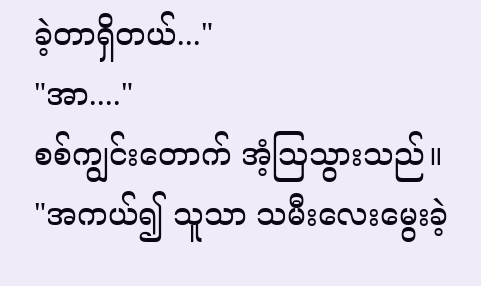ခဲ့တာရှိတယ်..."
"အာ...."
စစ်ကျွင်းတောက် အံ့ဩသွားသည်။
"အကယ်၍ သူသာ သမီးလေးမွေးခဲ့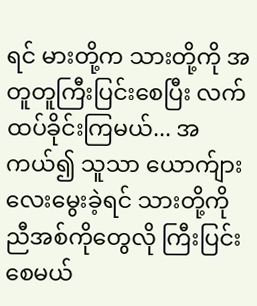ရင် မားတို့က သားတို့ကို အတူတူကြီးပြင်းစေပြီး လက်ထပ်ခိုင်းကြမယ်... အကယ်၍ သူသာ ယောက်ျားလေးမွေးခဲ့ရင် သားတို့ကို ညီအစ်ကိုတွေလို ကြီးပြင်းစေမယ်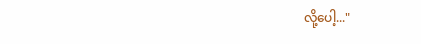လို့ပေါ့..."